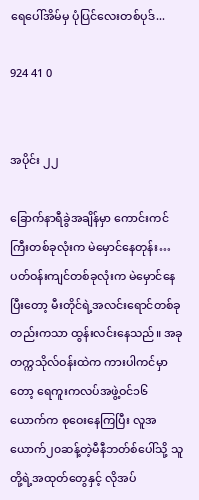ရေပေါ်အိမ်မှ ပုံပြင်လေးတစ်ပုဒ်...

924 41 0


အပိုင်း ၂၂

ခြောက်နာရီခွဲအချိန်မှာ ကောင်းကင်ကြီးတစ်ခုလုံးက မဲမှောင်နေတုန်း… ပတ်ဝန်းကျင်တစ်ခုလုံးက မဲမှောင်နေပြီးတော့ မီးတိုင်ရဲ့အလင်းရောင်တစ်ခုတည်းကသာ ထွန်းလင်းနေသည်။ အခု တက္ကသိုလ်ဝန်းထဲက ကားပါကင်မှာတော့ ရေကူးကလပ်အဖွဲ့ဝင်၁၆ယောက်က စုဝေးနေကြပြီး လူအယောက်၂၀ဆန့်တဲ့မီနီဘတ်စ်ပေါ်သို့ သူတို့ရဲ့အထုတ်တွေနှင့် လိုအပ်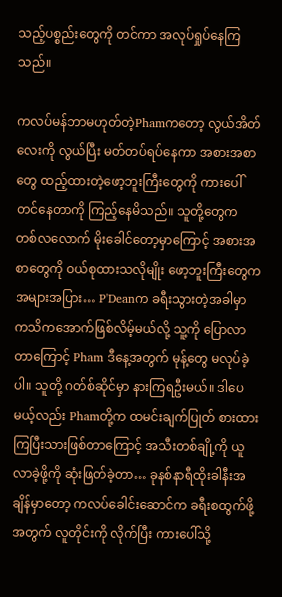သည့်ပစ္စည်းတွေကို တင်ကာ အလုပ်ရှုပ်နေကြသည်။

ကလပ်မန်ဘာမဟုတ်တဲ့Phamကတော့ လွယ်အိတ်လေးကို လွယ်ပြီး မတ်တပ်ရပ်နေကာ အစားအစာတွေ ထည့်ထားတဲ့ဖော့ဘူးကြီးတွေကို ကားပေါ်တင်နေတာကို ကြည့်နေမိသည်။ သူတို့တွေက  တစ်လလောက် မိုးခေါင်တော့မှာကြောင့် အစားအစာတွေကို ဝယ်စုထားသလိုမျိုး ဖော့ဘူးကြီးတွေက အများအပြား… P'Deanက ခရီးသွားတဲ့အခါမှာ ကသိကအောက်ဖြစ်လိမ့်မယ်လို့ သူ့ကို ပြောလာတာကြောင့် Pham ဒီနေ့အတွက် မုန့်တွေ မလုပ်ခဲ့ပါ။ သူတို့ ဂတ်စ်ဆိုင်မှာ နားကြရဦးမယ်။ ဒါပေမယ့်လည်း Phamတို့က ထမင်းချက်ပြုတ် စားထားကြပြီးသားဖြစ်တာကြောင့် အသီးတစ်ချို့ကို ယူလာခဲ့ဖို့ကို ဆုံးဖြတ်ခဲ့တာ… ခုနစ်နာရီထိုးခါနီးအချိန်မှာတော့ ကလပ်ခေါင်းဆောင်က ခရီးစထွက်ဖို့အတွက် လူတိုင်းကို လိုက်ပြီး ကားပေါ်သို့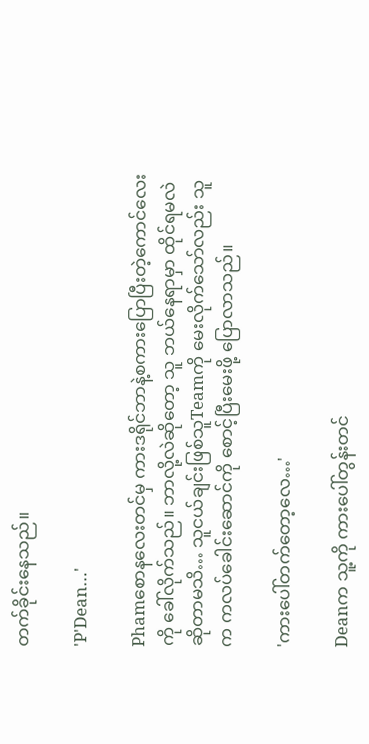တက်ခိုင်းနေသည်။

'P'Dean…'

Phamစောနလေးတင်မှ ကားဒရိုင်ဘာနဲ့စကားပြောပြီးတဲ့ကောင်လေးကို ခေါ်လိုက်သည်။ ဘာလို့လဲဆိုတော့ သူ ဘယ်နေရာမှာ ထိုင်ရမလဲဆိုတာမသိ… သူငယ်ချင်းဖြစ်သူTeamကို မေးလိုက်သော်လည်း သူက ကလပ်ခေါင်းဆောင်ကို စောင့်ပြီးမေးဖို့ ပြောလာသည်။

'ကားပေါ်တက်တော့လေ…'

Deanက သူ့ကို ကားပေါ်တွန်းတင်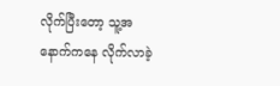လိုက်ပြီးတော့ သူ့အနောက်ကနေ လိုက်လာခဲ့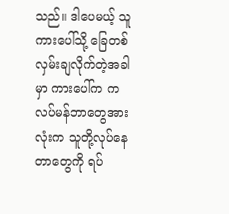သည်။ ဒါပေမယ့် သူ ကားပေါ်သို့ ခြေတစ်လှမ်းချလိုက်တဲ့အခါမှာ ကားပေါ်က ကလပ်မန်ဘာတွေအားလုံးက သူတို့လုပ်နေတာတွေကို ရပ်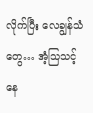လိုက်ပြီး လေချွန်သံတွေ… အံ့သြသင့်နေ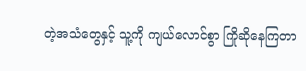တဲ့အသံတွေနှင့် သူ့ကို ကျယ်လောင်စွာ ကြိုဆိုနေကြတာ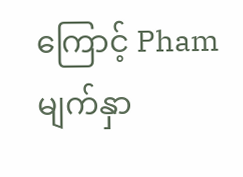ကြောင့် Phamမျက်နှာ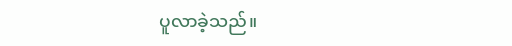ပူလာခဲ့သည်။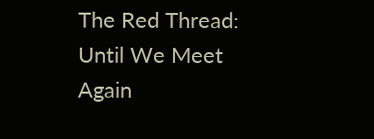The Red Thread: Until We Meet Again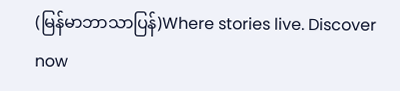(မြန်မာဘာသာပြန်)Where stories live. Discover now